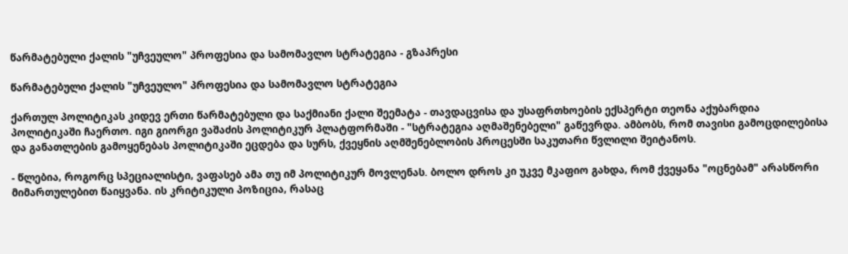წარმატებული ქალის "უჩვეულო" პროფესია და სამომავლო სტრატეგია - გზაპრესი

წარმატებული ქალის "უჩვეულო" პროფესია და სამომავლო სტრატეგია

ქართულ პოლიტიკას კიდევ ერთი წარმატებული და საქმიანი ქალი შეემატა - თავდაცვისა და უსაფრთხოების ექსპერტი თეონა აქუბარდია პოლიტიკაში ჩაერთო. იგი გიორგი ვაშაძის პოლიტიკურ პლატფორმაში - "სტრატეგია აღმაშენებელი" გაწევრდა. ამბობს, რომ თავისი გამოცდილებისა და განათლების გამოყენებას პოლიტიკაში ეცდება და სურს, ქვეყნის აღმშენებლობის პროცესში საკუთარი წვლილი შეიტანოს.

- წლებია, როგორც სპეციალისტი, ვაფასებ ამა თუ იმ პოლიტიკურ მოვლენას. ბოლო დროს კი უკვე მკაფიო გახდა, რომ ქვეყანა "ოცნებამ" არასწორი მიმართულებით წაიყვანა. ის კრიტიკული პოზიცია, რასაც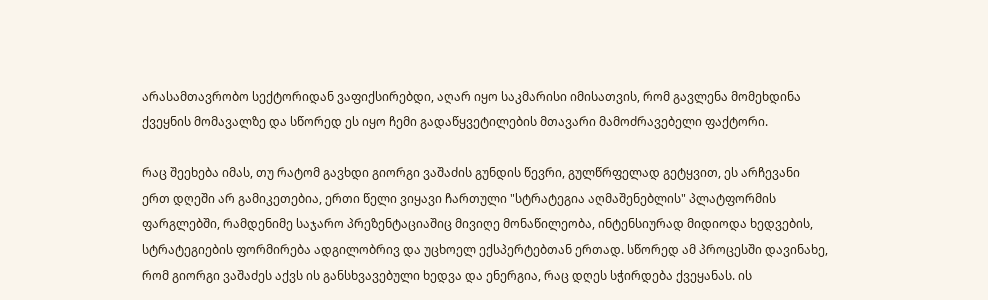არასამთავრობო სექტორიდან ვაფიქსირებდი, აღარ იყო საკმარისი იმისათვის, რომ გავლენა მომეხდინა ქვეყნის მომავალზე და სწორედ ეს იყო ჩემი გადაწყვეტილების მთავარი მამოძრავებელი ფაქტორი.

რაც შეეხება იმას, თუ რატომ გავხდი გიორგი ვაშაძის გუნდის წევრი, გულწრფელად გეტყვით, ეს არჩევანი ერთ დღეში არ გამიკეთებია, ერთი წელი ვიყავი ჩართული "სტრატეგია აღმაშენებლის" პლატფორმის ფარგლებში, რამდენიმე საჯარო პრეზენტაციაშიც მივიღე მონაწილეობა, ინტენსიურად მიდიოდა ხედვების, სტრატეგიების ფორმირება ადგილობრივ და უცხოელ ექსპერტებთან ერთად. სწორედ ამ პროცესში დავინახე, რომ გიორგი ვაშაძეს აქვს ის განსხვავებული ხედვა და ენერგია, რაც დღეს სჭირდება ქვეყანას. ის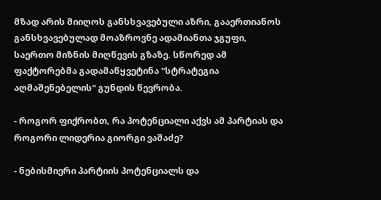მზად არის მიიღოს განსხვავებული აზრი, გააერთიანოს განსხვავებულად მოაზროვნე ადამიანთა ჯგუფი, საერთო მიზნის მიღწევის გზაზე. სწორედ ამ ფაქტორებმა გადამაწყვეტინა "სტრატეგია აღმაშენებელის" გუნდის წევრობა.

- როგორ ფიქრობთ, რა პოტენციალი აქვს ამ პარტიას და როგორი ლიდერია გიორგი ვაშაძე?

- ნებისმიერი პარტიის პოტენციალს და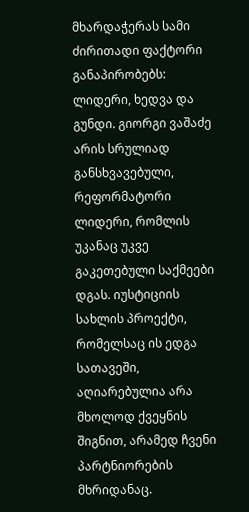მხარდაჭერას სამი ძირითადი ფაქტორი განაპირობებს: ლიდერი, ხედვა და გუნდი. გიორგი ვაშაძე არის სრულიად განსხვავებული, რეფორმატორი ლიდერი, რომლის უკანაც უკვე გაკეთებული საქმეები დგას. იუსტიციის სახლის პროექტი, რომელსაც ის ედგა სათავეში, აღიარებულია არა მხოლოდ ქვეყნის შიგნით, არამედ ჩვენი პარტნიორების მხრიდანაც.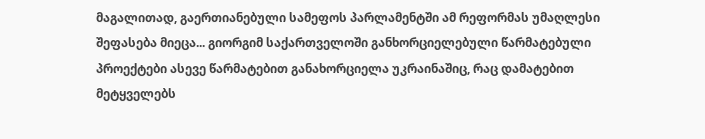მაგალითად, გაერთიანებული სამეფოს პარლამენტში ამ რეფორმას უმაღლესი შეფასება მიეცა... გიორგიმ საქართველოში განხორციელებული წარმატებული პროექტები ასევე წარმატებით განახორციელა უკრაინაშიც, რაც დამატებით მეტყველებს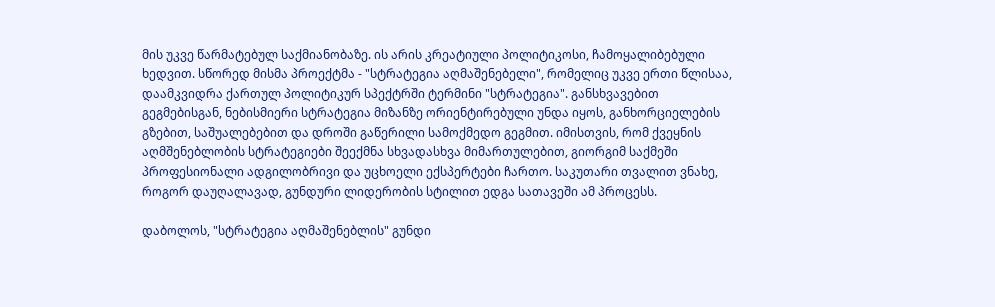მის უკვე წარმატებულ საქმიანობაზე. ის არის კრეატიული პოლიტიკოსი, ჩამოყალიბებული ხედვით. სწორედ მისმა პროექტმა - "სტრატეგია აღმაშენებელი", რომელიც უკვე ერთი წლისაა, დაამკვიდრა ქართულ პოლიტიკურ სპექტრში ტერმინი "სტრატეგია". განსხვავებით გეგმებისგან, ნებისმიერი სტრატეგია მიზანზე ორიენტირებული უნდა იყოს, განხორციელების გზებით, საშუალებებით და დროში გაწერილი სამოქმედო გეგმით. იმისთვის, რომ ქვეყნის აღმშენებლობის სტრატეგიები შეექმნა სხვადასხვა მიმართულებით, გიორგიმ საქმეში პროფესიონალი ადგილობრივი და უცხოელი ექსპერტები ჩართო. საკუთარი თვალით ვნახე, როგორ დაუღალავად, გუნდური ლიდერობის სტილით ედგა სათავეში ამ პროცესს.

დაბოლოს, "სტრატეგია აღმაშენებლის" გუნდი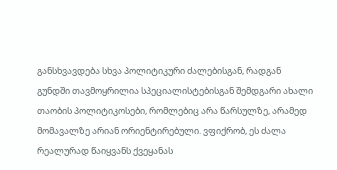განსხვავდება სხვა პოლიტიკური ძალებისგან, რადგან გუნდში თავმოყრილია სპეციალისტებისგან შემდგარი ახალი თაობის პოლიტიკოსები, რომლებიც არა წარსულზე, არამედ მომავალზე არიან ორიენტირებული. ვფიქრობ, ეს ძალა რეალურად წაიყვანს ქვეყანას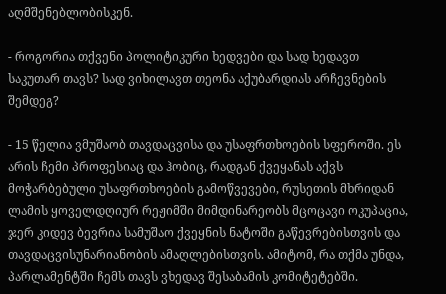აღმშენებლობისკენ.

- როგორია თქვენი პოლიტიკური ხედვები და სად ხედავთ საკუთარ თავს? სად ვიხილავთ თეონა აქუბარდიას არჩევნების შემდეგ?

- 15 წელია ვმუშაობ თავდაცვისა და უსაფრთხოების სფეროში. ეს არის ჩემი პროფესიაც და ჰობიც, რადგან ქვეყანას აქვს მოჭარბებული უსაფრთხოების გამოწვევები, რუსეთის მხრიდან ლამის ყოველდღიურ რეჟიმში მიმდინარეობს მცოცავი ოკუპაცია, ჯერ კიდევ ბევრია სამუშაო ქვეყნის ნატოში გაწევრებისთვის და თავდაცვისუნარიანობის ამაღლებისთვის. ამიტომ, რა თქმა უნდა, პარლამენტში ჩემს თავს ვხედავ შესაბამის კომიტეტებში.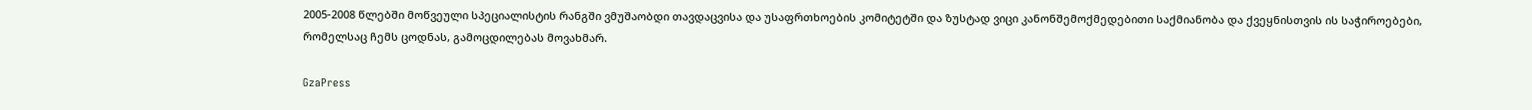2005-2008 წლებში მოწვეული სპეციალისტის რანგში ვმუშაობდი თავდაცვისა და უსაფრთხოების კომიტეტში და ზუსტად ვიცი კანონშემოქმედებითი საქმიანობა და ქვეყნისთვის ის საჭიროებები, რომელსაც ჩემს ცოდნას, გამოცდილებას მოვახმარ.

GzaPress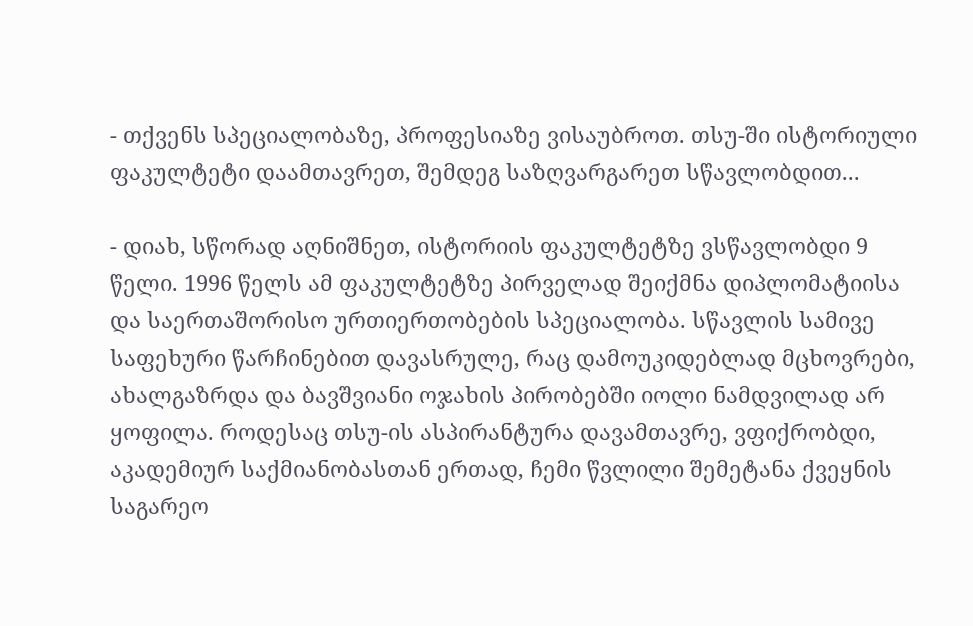- თქვენს სპეციალობაზე, პროფესიაზე ვისაუბროთ. თსუ-ში ისტორიული ფაკულტეტი დაამთავრეთ, შემდეგ საზღვარგარეთ სწავლობდით...

- დიახ, სწორად აღნიშნეთ, ისტორიის ფაკულტეტზე ვსწავლობდი 9 წელი. 1996 წელს ამ ფაკულტეტზე პირველად შეიქმნა დიპლომატიისა და საერთაშორისო ურთიერთობების სპეციალობა. სწავლის სამივე საფეხური წარჩინებით დავასრულე, რაც დამოუკიდებლად მცხოვრები, ახალგაზრდა და ბავშვიანი ოჯახის პირობებში იოლი ნამდვილად არ ყოფილა. როდესაც თსუ-ის ასპირანტურა დავამთავრე, ვფიქრობდი, აკადემიურ საქმიანობასთან ერთად, ჩემი წვლილი შემეტანა ქვეყნის საგარეო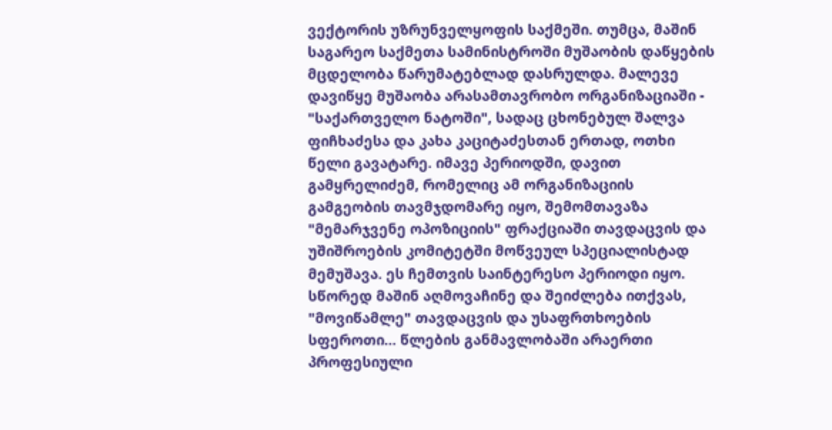ვექტორის უზრუნველყოფის საქმეში. თუმცა, მაშინ საგარეო საქმეთა სამინისტროში მუშაობის დაწყების მცდელობა წარუმატებლად დასრულდა. მალევე დავიწყე მუშაობა არასამთავრობო ორგანიზაციაში - "საქართველო ნატოში", სადაც ცხონებულ შალვა ფიჩხაძესა და კახა კაციტაძესთან ერთად, ოთხი წელი გავატარე. იმავე პერიოდში, დავით გამყრელიძემ, რომელიც ამ ორგანიზაციის გამგეობის თავმჯდომარე იყო, შემომთავაზა "მემარჯვენე ოპოზიციის" ფრაქციაში თავდაცვის და უშიშროების კომიტეტში მოწვეულ სპეციალისტად მემუშავა. ეს ჩემთვის საინტერესო პერიოდი იყო. სწორედ მაშინ აღმოვაჩინე და შეიძლება ითქვას, "მოვიწამლე" თავდაცვის და უსაფრთხოების სფეროთი... წლების განმავლობაში არაერთი პროფესიული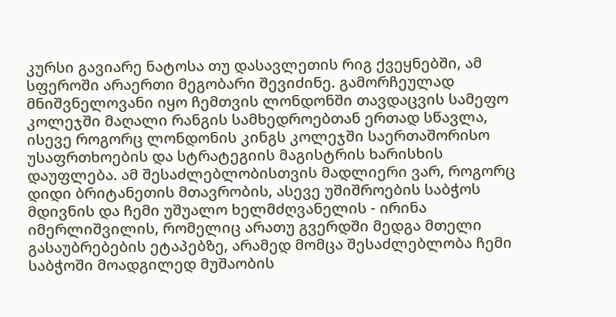კურსი გავიარე ნატოსა თუ დასავლეთის რიგ ქვეყნებში, ამ სფეროში არაერთი მეგობარი შევიძინე. გამორჩეულად მნიშვნელოვანი იყო ჩემთვის ლონდონში თავდაცვის სამეფო კოლეჯში მაღალი რანგის სამხედროებთან ერთად სწავლა, ისევე როგორც ლონდონის კინგს კოლეჯში საერთაშორისო უსაფრთხოების და სტრატეგიის მაგისტრის ხარისხის დაუფლება. ამ შესაძლებლობისთვის მადლიერი ვარ, როგორც დიდი ბრიტანეთის მთავრობის, ასევე უშიშროების საბჭოს მდივნის და ჩემი უშუალო ხელმძღვანელის - ირინა იმერლიშვილის, რომელიც არათუ გვერდში მედგა მთელი გასაუბრებების ეტაპებზე, არამედ მომცა შესაძლებლობა ჩემი საბჭოში მოადგილედ მუშაობის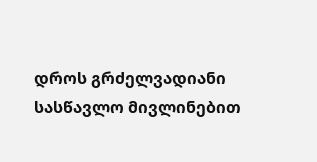დროს გრძელვადიანი სასწავლო მივლინებით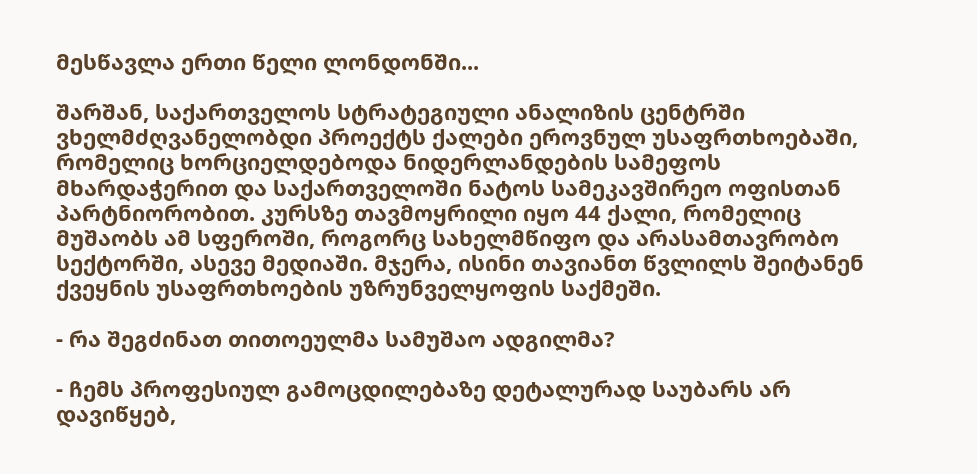მესწავლა ერთი წელი ლონდონში...

შარშან, საქართველოს სტრატეგიული ანალიზის ცენტრში ვხელმძღვანელობდი პროექტს ქალები ეროვნულ უსაფრთხოებაში, რომელიც ხორციელდებოდა ნიდერლანდების სამეფოს მხარდაჭერით და საქართველოში ნატოს სამეკავშირეო ოფისთან პარტნიორობით. კურსზე თავმოყრილი იყო 44 ქალი, რომელიც მუშაობს ამ სფეროში, როგორც სახელმწიფო და არასამთავრობო სექტორში, ასევე მედიაში. მჯერა, ისინი თავიანთ წვლილს შეიტანენ ქვეყნის უსაფრთხოების უზრუნველყოფის საქმეში.

- რა შეგძინათ თითოეულმა სამუშაო ადგილმა?

- ჩემს პროფესიულ გამოცდილებაზე დეტალურად საუბარს არ დავიწყებ,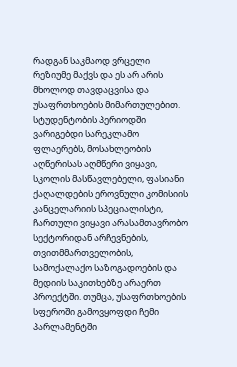რადგან საკმაოდ ვრცელი რეზიუმე მაქვს და ეს არ არის მხოლოდ თავდაცვისა და უსაფრთხოების მიმართულებით. სტუდენტობის პერიოდში ვარიგებდი სარეკლამო ფლაერებს, მოსახლეობის აღწერისას აღმწერი ვიყავი, სკოლის მასწავლებელი, ფასიანი ქაღალდების ეროვნული კომისიის კანცელარიის სპეციალისტი, ჩართული ვიყავი არასამთავრობო სექტორიდან არჩევნების, თვითმმართველობის, სამოქალაქო საზოგადოების და მედიის საკითხებზე არაერთ პროექტში. თუმცა, უსაფრთხოების სფეროში გამოვყოფდი ჩემი პარლამენტში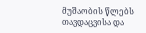მუშაობის წლებს თავდაცვისა და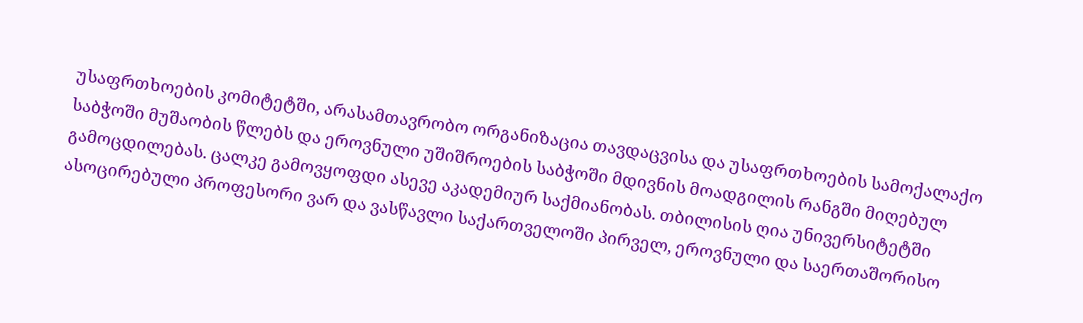უსაფრთხოების კომიტეტში, არასამთავრობო ორგანიზაცია თავდაცვისა და უსაფრთხოების სამოქალაქო საბჭოში მუშაობის წლებს და ეროვნული უშიშროების საბჭოში მდივნის მოადგილის რანგში მიღებულ გამოცდილებას. ცალკე გამოვყოფდი ასევე აკადემიურ საქმიანობას. თბილისის ღია უნივერსიტეტში ასოცირებული პროფესორი ვარ და ვასწავლი საქართველოში პირველ, ეროვნული და საერთაშორისო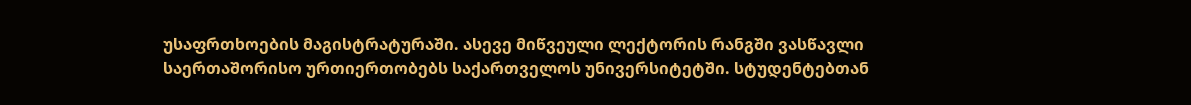უსაფრთხოების მაგისტრატურაში. ასევე მიწვეული ლექტორის რანგში ვასწავლი საერთაშორისო ურთიერთობებს საქართველოს უნივერსიტეტში. სტუდენტებთან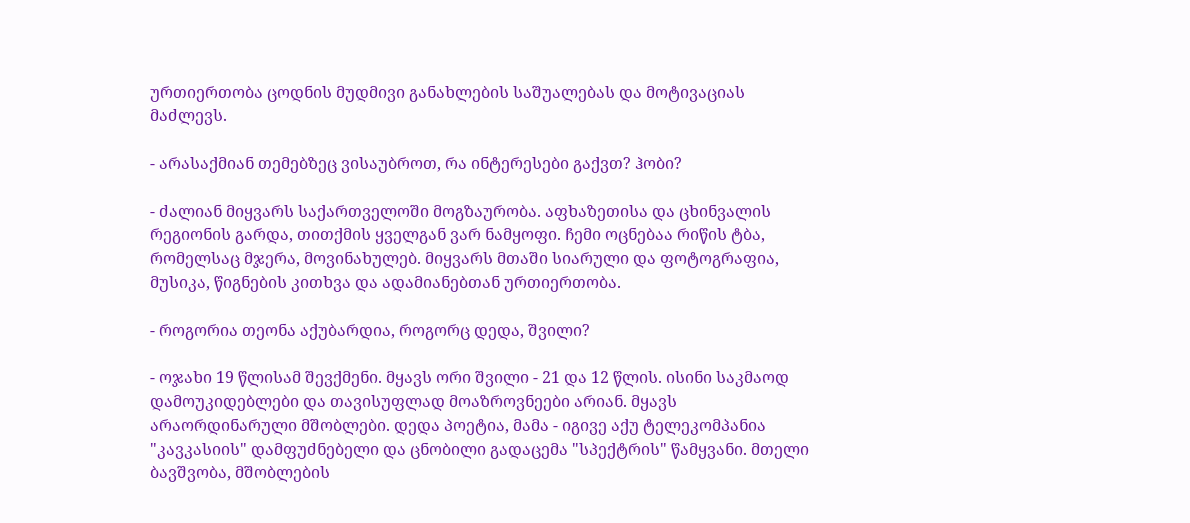ურთიერთობა ცოდნის მუდმივი განახლების საშუალებას და მოტივაციას მაძლევს.

- არასაქმიან თემებზეც ვისაუბროთ, რა ინტერესები გაქვთ? ჰობი?

- ძალიან მიყვარს საქართველოში მოგზაურობა. აფხაზეთისა და ცხინვალის რეგიონის გარდა, თითქმის ყველგან ვარ ნამყოფი. ჩემი ოცნებაა რიწის ტბა, რომელსაც მჯერა, მოვინახულებ. მიყვარს მთაში სიარული და ფოტოგრაფია, მუსიკა, წიგნების კითხვა და ადამიანებთან ურთიერთობა.

- როგორია თეონა აქუბარდია, როგორც დედა, შვილი?

- ოჯახი 19 წლისამ შევქმენი. მყავს ორი შვილი - 21 და 12 წლის. ისინი საკმაოდ დამოუკიდებლები და თავისუფლად მოაზროვნეები არიან. მყავს არაორდინარული მშობლები. დედა პოეტია, მამა - იგივე აქუ ტელეკომპანია "კავკასიის" დამფუძნებელი და ცნობილი გადაცემა "სპექტრის" წამყვანი. მთელი ბავშვობა, მშობლების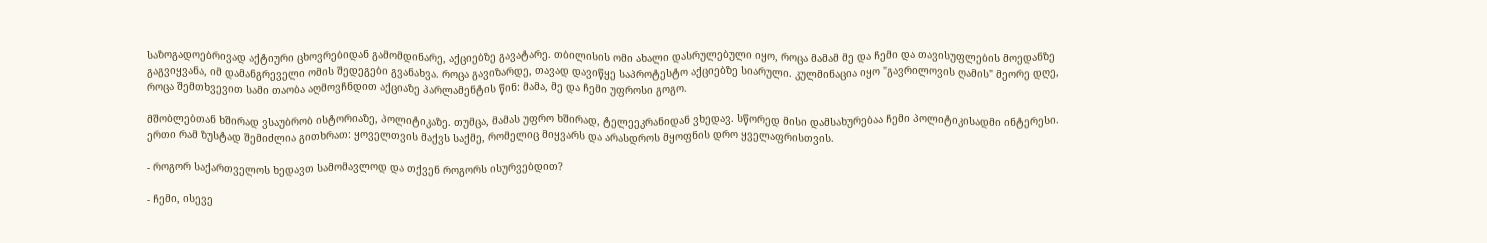საზოგადოებრივად აქტიური ცხოვრებიდან გამომდინარე, აქციებზე გავატარე. თბილისის ომი ახალი დასრულებული იყო, როცა მამამ მე და ჩემი და თავისუფლების მოედანზე გაგვიყვანა, იმ დამანგრეველი ომის შედეგები გვანახვა. როცა გავიზარდე, თავად დავიწყე საპროტესტო აქციებზე სიარული. კულმინაცია იყო "გავრილოვის ღამის" მეორე დღე, როცა შემთხვევით სამი თაობა აღმოვჩნდით აქციაზე პარლამენტის წინ: მამა, მე და ჩემი უფროსი გოგო.

მშობლებთან ხშირად ვსაუბრობ ისტორიაზე, პოლიტიკაზე. თუმცა, მამას უფრო ხშირად, ტელეეკრანიდან ვხედავ. სწორედ მისი დამსახურებაა ჩემი პოლიტიკისადმი ინტერესი. ერთი რამ ზუსტად შემიძლია გითხრათ: ყოველთვის მაქვს საქმე, რომელიც მიყვარს და არასდროს მყოფნის დრო ყველაფრისთვის.

- როგორ საქართველოს ხედავთ სამომავლოდ და თქვენ როგორს ისურვებდით?

- ჩემი, ისევე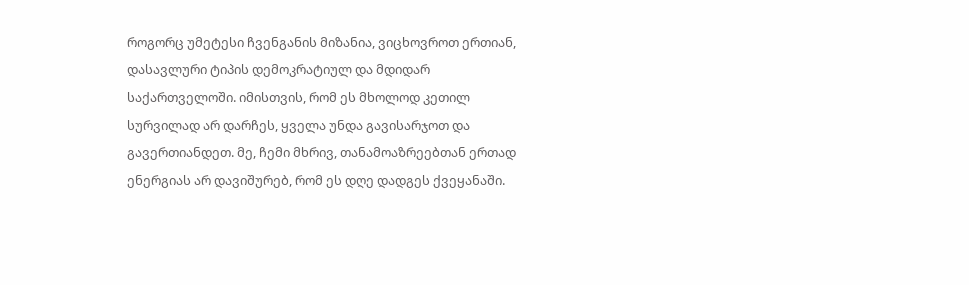როგორც უმეტესი ჩვენგანის მიზანია, ვიცხოვროთ ერთიან, დასავლური ტიპის დემოკრატიულ და მდიდარ საქართველოში. იმისთვის, რომ ეს მხოლოდ კეთილ სურვილად არ დარჩეს, ყველა უნდა გავისარჯოთ და გავერთიანდეთ. მე, ჩემი მხრივ, თანამოაზრეებთან ერთად ენერგიას არ დავიშურებ, რომ ეს დღე დადგეს ქვეყანაში.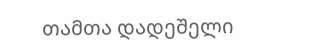თამთა დადეშელი